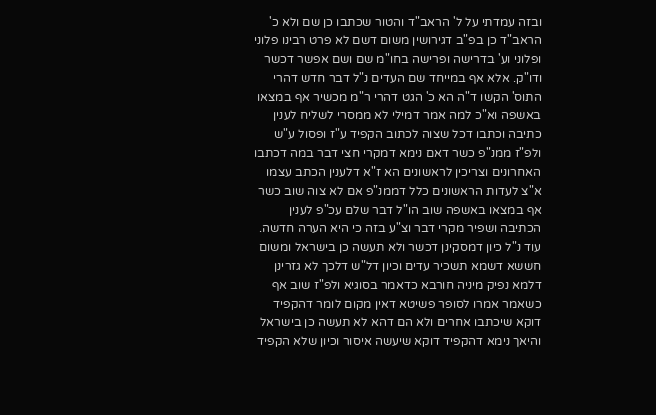ובזה עמדתי על ל' הראב"ד והטור שכתבו כן שם ולא כ' הראב"ד כן בפ"ב דגירושין משום דשם לא פרט רבינו פלוני ופלוני וע' בדרישה ופרישה בחו"מ שם ושם אפשר דכשר ודו"ק. אלא אף במייחד שם העדים נ"ל דבר חדש דהרי התוס' הקשו ד"ה הא כ' הגט דהרי ר"מ מכשיר אף במצאו באשפה וא"כ למה אמר דמילי לא ממסרי לשליח לענין כתיבה וכתבו דכל שצוה לכתוב הקפיד ע"ז ופסול ע"ש ולפ"ז ממנ"פ כשר דאם נימא דמקרי חצי דבר במה דכתבו האחרונים וצריכין לראשונים הא ז"א דלענין הכתב עצמו א"צ לעדות הראשונים כלל דממנ"פ אם לא צוה שוב כשר אף במצאו באשפה שוב הו"ל דבר שלם עכ"פ לענין הכתיבה ושפיר מקרי דבר וצ"ע בזה כי היא הערה חדשה. עוד נ"ל כיון דמסקינן דכשר ולא תעשה כן בישראל ומשום חששא דשמא תשכיר עדים וכיון דל"ש דלכך לא גזרינן דלמא נפיק מיניה חורבא כדאמר בסוגיא ולפ"ז שוב אף כשאמר אמרו לסופר פשיטא דאין מקום לומר דהקפיד דוקא שיכתבו אחרים ולא הם דהא לא תעשה כן בישראל והיאך נימא דהקפיד דוקא שיעשה איסור וכיון שלא הקפיד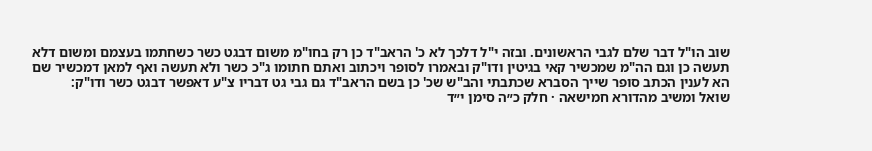שוב הו"ל דבר שלם לגבי הראשונים. ובזה י"ל דלכך לא כ' הראב"ד כן רק בחו"מ משום דבגט כשר כשחתמו בעצמם ומשום דלא תעשה כן וגם הה"מ שמכשיר קאי בגיטין ודו"ק ובאמרו לסופר ויכתוב ואתם חתומו ג"כ כשר ולא תעשה ואף למאן דמכשיר שם הא לענין הכתב סופר שייך הסברא שכתבתי והב"ש שכ' כן בשם הראב"ד גם גבי גט דבריו צ"ע דאפשר דבגט כשר ודו"ק:
שואל ומשיב מהדורא חמישאה · חלק כ״ה סימן י״ד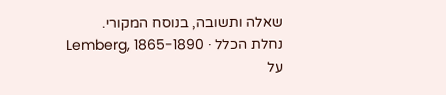שאלה ותשובה, בנוסח המקורי.
נחלת הכלל · Lemberg, 1865-1890
על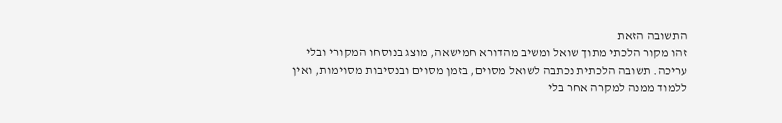התשובה הזאת
זהו מקור הלכתי מתוך שואל ומשיב מהדורא חמישאה, מוצג בנוסחו המקורי ובלי עריכה. תשובה הלכתית נכתבה לשואל מסוים, בזמן מסוים ובנסיבות מסוימות, ואין ללמוד ממנה למקרה אחר בלי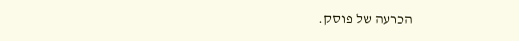הכרעה של פוסק.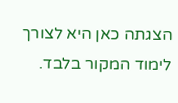הצגתה כאן היא לצורך לימוד המקור בלבד.